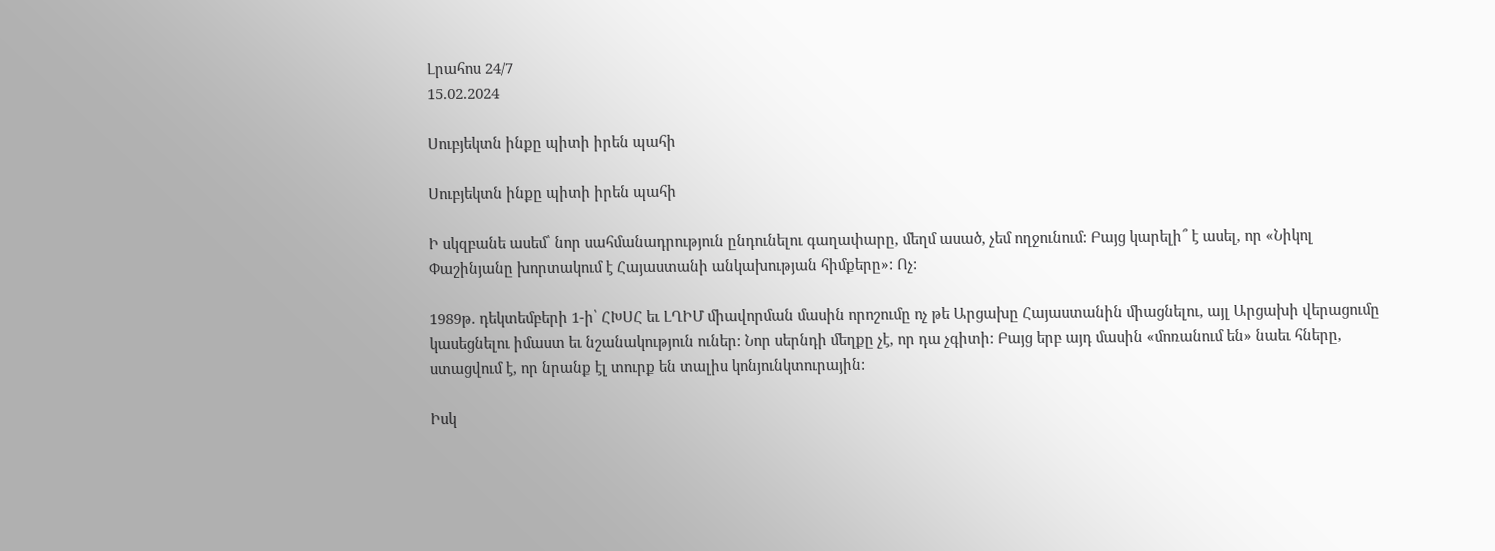Լրահոս 24/7
15.02.2024

Սուբյեկտն ինքը պիտի իրեն պահի

Սուբյեկտն ինքը պիտի իրեն պահի

Ի սկզբանե ասեմ՝ նոր սահմանադրություն ընդունելու գաղափարը, մեղմ ասած, չեմ ողջունում: Բայց կարելի՞ է ասել, որ «Նիկոլ Փաշինյանը խորտակում է Հայաստանի անկախության հիմքերը»: Ոչ:

1989թ. դեկտեմբերի 1-ի՝ ՀԽՍՀ եւ ԼՂԻՄ միավորման մասին որոշումը ոչ թե Արցախը Հայաստանին միացնելու, այլ Արցախի վերացումը կասեցնելու իմաստ եւ նշանակություն ուներ: Նոր սերնդի մեղքը չէ, որ դա չգիտի: Բայց երբ այդ մասին «մոռանում են» նաեւ հները, ստացվում է, որ նրանք էլ տուրք են տալիս կոնյունկտուրային:

Իսկ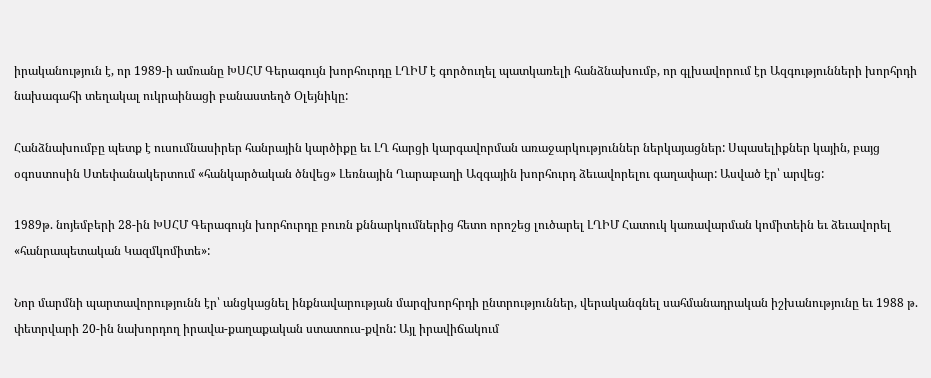իրականություն է, որ 1989-ի ամռանը ԽՍՀՄ Գերագույն խորհուրդը ԼՂԻՄ է գործուղել պատկառելի հանձնախումբ, որ գլխավորում էր Ազգությունների խորհրդի նախագահի տեղակալ ուկրաինացի բանաստեղծ Օլեյնիկը:

Հանձնախումբը պետք է ուսումնասիրեր հանրային կարծիքը եւ ԼՂ հարցի կարգավորման առաջարկություններ ներկայացներ: Սպասելիքներ կային, բայց օգոստոսին Ստեփանակերտում «հանկարծական ծնվեց» Լեռնային Ղարաբաղի Ազգային խորհուրդ ձեւավորելու գաղափար: Ասված էր՝ արվեց:

1989թ. նոյեմբերի 28-ին ԽՍՀՄ Գերագույն խորհուրդը բուռն քննարկումներից հետո որոշեց լուծարել ԼՂԻՄ Հատուկ կառավարման կոմիտեին եւ ձեւավորել «հանրապետական Կազմկոմիտե»:

Նոր մարմնի պարտավորությունն էր՝ անցկացնել ինքնավարության մարզխորհրդի ընտրություններ, վերականգնել սահմանադրական իշխանությունը եւ 1988 թ. փետրվարի 20-ին նախորդող իրավա-քաղաքական ստատուս-քվոն: Այլ իրավիճակում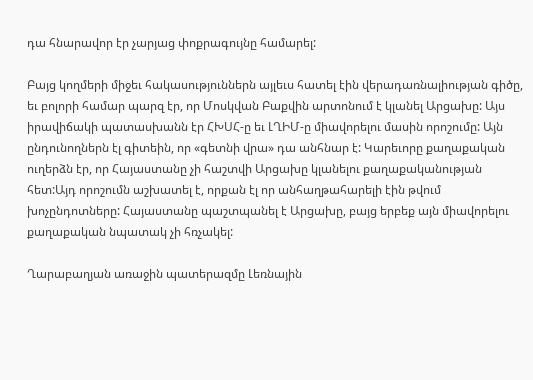դա հնարավոր էր չարյաց փոքրագույնը համարել:

Բայց կողմերի միջեւ հակասություններն այլեւս հատել էին վերադառնալիության գիծը, եւ բոլորի համար պարզ էր, որ Մոսկվան Բաքվին արտոնում է կլանել Արցախը: Այս իրավիճակի պատասխանն էր ՀԽՍՀ-ը եւ ԼՂԻՄ-ը միավորելու մասին որոշումը: Այն ընդունողներն էլ գիտեին, որ «գետնի վրա» դա անհնար է: Կարեւորը քաղաքական ուղերձն էր, որ Հայաստանը չի հաշտվի Արցախը կլանելու քաղաքականության հետ:Այդ որոշումն աշխատել է, որքան էլ որ անհաղթահարելի էին թվում խոչընդոտները: Հայաստանը պաշտպանել է Արցախը, բայց երբեք այն միավորելու քաղաքական նպատակ չի հռչակել:

Ղարաբաղյան առաջին պատերազմը Լեռնային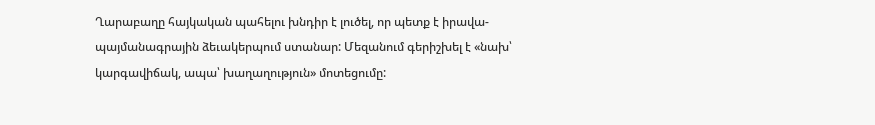Ղարաբաղը հայկական պահելու խնդիր է լուծել, որ պետք է իրավա-պայմանագրային ձեւակերպում ստանար: Մեզանում գերիշխել է «նախ՝ կարգավիճակ, ապա՝ խաղաղություն» մոտեցումը: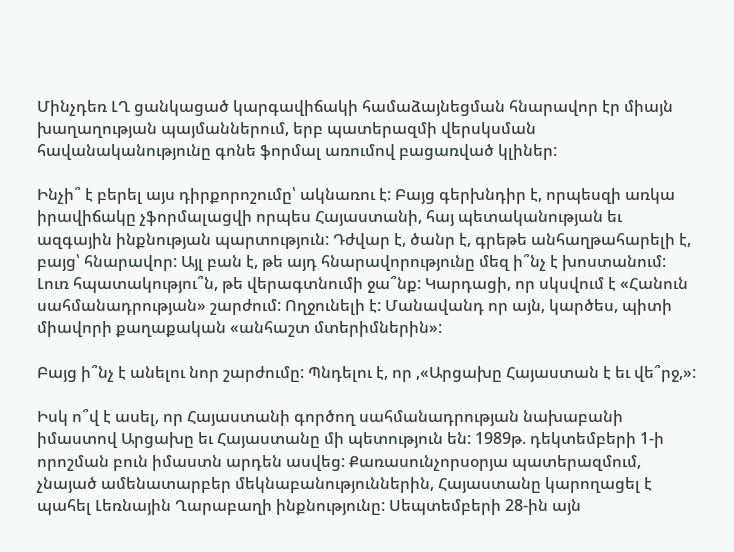Մինչդեռ ԼՂ ցանկացած կարգավիճակի համաձայնեցման հնարավոր էր միայն խաղաղության պայմաններում, երբ պատերազմի վերսկսման հավանականությունը գոնե ֆորմալ առումով բացառված կլիներ:

Ինչի՞ է բերել այս դիրքորոշումը՝ ակնառու է: Բայց գերխնդիր է, որպեսզի առկա իրավիճակը չֆորմալացվի որպես Հայաստանի, հայ պետականության եւ ազգային ինքնության պարտություն: Դժվար է, ծանր է, գրեթե անհաղթահարելի է, բայց՝ հնարավոր: Այլ բան է, թե այդ հնարավորությունը մեզ ի՞նչ է խոստանում: Լուռ հպատակությու՞ն, թե վերագտնումի ջա՞նք: Կարդացի, որ սկսվում է «Հանուն սահմանադրության» շարժում: Ողջունելի է: Մանավանդ որ այն, կարծես, պիտի միավորի քաղաքական «անհաշտ մտերիմներին»:

Բայց ի՞նչ է անելու նոր շարժումը: Պնդելու է, որ ,«Արցախը Հայաստան է եւ վե՞րջ,»:

Իսկ ո՞վ է ասել, որ Հայաստանի գործող սահմանադրության նախաբանի իմաստով Արցախը եւ Հայաստանը մի պետություն են: 1989թ. դեկտեմբերի 1-ի որոշման բուն իմաստն արդեն ասվեց: Քառասունչորսօրյա պատերազմում, չնայած ամենատարբեր մեկնաբանություններին, Հայաստանը կարողացել է պահել Լեռնային Ղարաբաղի ինքնությունը: Սեպտեմբերի 28-ին այն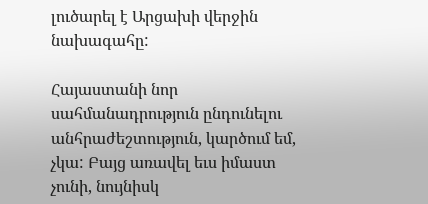լուծարել է Արցախի վերջին նախագահը:

Հայաստանի նոր սահմանադրություն ընդունելու անհրաժեշտություն, կարծում եմ, չկա: Բայց առավել եւս իմաստ չունի, նույնիսկ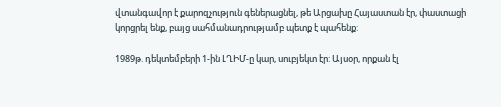վտանգավոր է քարոզչություն գեներացնել, թե Արցախը Հայաստան էր, փաստացի կորցրել ենք, բայց սահմանադրությամբ պետք է պահենք:

1989թ. դեկտեմբերի 1-ին ԼՂԻՄ-ը կար, սուբյեկտ էր: Այսօր, որքան էլ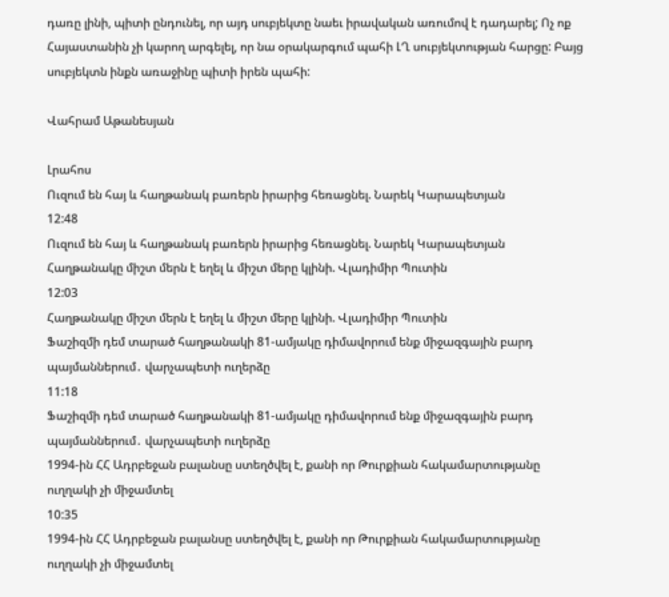դառը լինի, պիտի ընդունել, որ այդ սուբյեկտը նաեւ իրավական առումով է դադարել; Ոչ ոք Հայաստանին չի կարող արգելել, որ նա օրակարգում պահի ԼՂ սուբյեկտության հարցը: Բայց սուբյեկտն ինքն առաջինը պիտի իրեն պահի:

Վահրամ Աթանեսյան

Լրահոս
Ուզում են հայ և հաղթանակ բառերն իրարից հեռացնել. Նարեկ Կարապետյան
12:48
Ուզում են հայ և հաղթանակ բառերն իրարից հեռացնել. Նարեկ Կարապետյան
Հաղթանակը միշտ մերն է եղել և միշտ մերը կլինի. Վլադիմիր Պուտին
12:03
Հաղթանակը միշտ մերն է եղել և միշտ մերը կլինի. Վլադիմիր Պուտին
Ֆաշիզմի դեմ տարած հաղթանակի 81-ամյակը դիմավորում ենք միջազգային բարդ պայմաններում․ վարչապետի ուղերձը
11:18
Ֆաշիզմի դեմ տարած հաղթանակի 81-ամյակը դիմավորում ենք միջազգային բարդ պայմաններում․ վարչապետի ուղերձը
1994-ին ՀՀ Ադրբեջան բալանսը ստեղծվել է, քանի որ Թուրքիան հակամարտությանը ուղղակի չի միջամտել
10:35
1994-ին ՀՀ Ադրբեջան բալանսը ստեղծվել է, քանի որ Թուրքիան հակամարտությանը ուղղակի չի միջամտել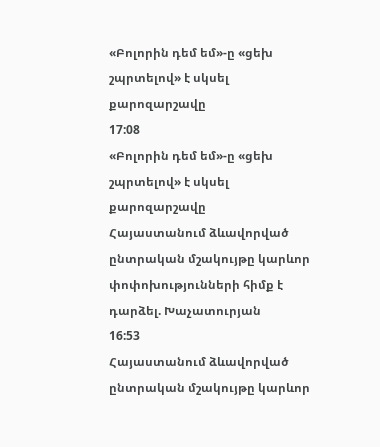«Բոլորին դեմ եմ»-ը «ցեխ շպրտելով» է սկսել քարոզարշավը
17:08
«Բոլորին դեմ եմ»-ը «ցեխ շպրտելով» է սկսել քարոզարշավը
Հայաստանում ձևավորված ընտրական մշակույթը կարևոր փոփոխությունների հիմք է դարձել. Խաչատուրյան
16:53
Հայաստանում ձևավորված ընտրական մշակույթը կարևոր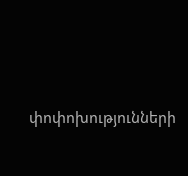փոփոխությունների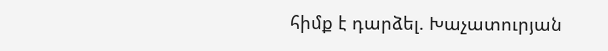հիմք է դարձել. Խաչատուրյան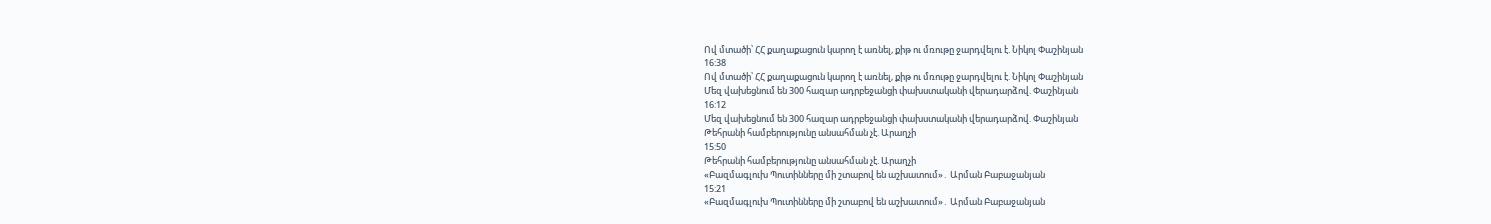Ով մտածի՝ ՀՀ քաղաքացուն կարող է առնել, քիթ ու մռութը ջարդվելու է. Նիկոլ Փաշինյան
16:38
Ով մտածի՝ ՀՀ քաղաքացուն կարող է առնել, քիթ ու մռութը ջարդվելու է. Նիկոլ Փաշինյան
Մեզ վախեցնում են 300 հազար ադրբեջանցի փախստականի վերադարձով. Փաշինյան
16:12
Մեզ վախեցնում են 300 հազար ադրբեջանցի փախստականի վերադարձով. Փաշինյան
Թեհրանի համբերությունը անսահման չէ. Արաղչի
15:50
Թեհրանի համբերությունը անսահման չէ. Արաղչի
«Բազմագլուխ Պուտինները մի շտաբով են աշխատում»․ Արման Բաբաջանյան
15:21
«Բազմագլուխ Պուտինները մի շտաբով են աշխատում»․ Արման Բաբաջանյան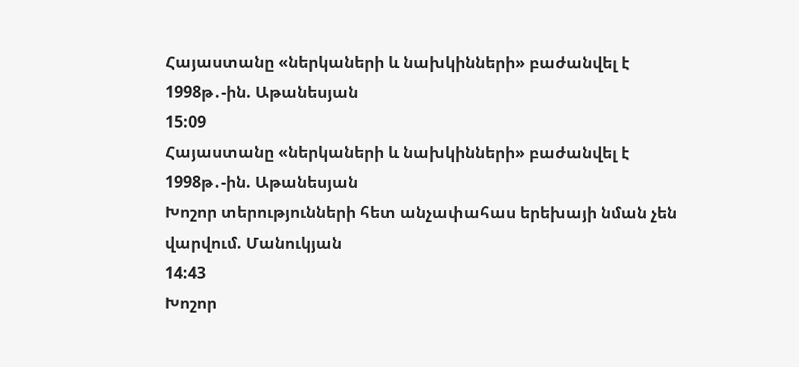Հայաստանը «ներկաների և նախկինների» բաժանվել է 1998թ․-ին. Աթանեսյան
15:09
Հայաստանը «ներկաների և նախկինների» բաժանվել է 1998թ․-ին. Աթանեսյան
Խոշոր տերությունների հետ անչափահաս երեխայի նման չեն վարվում. Մանուկյան
14:43
Խոշոր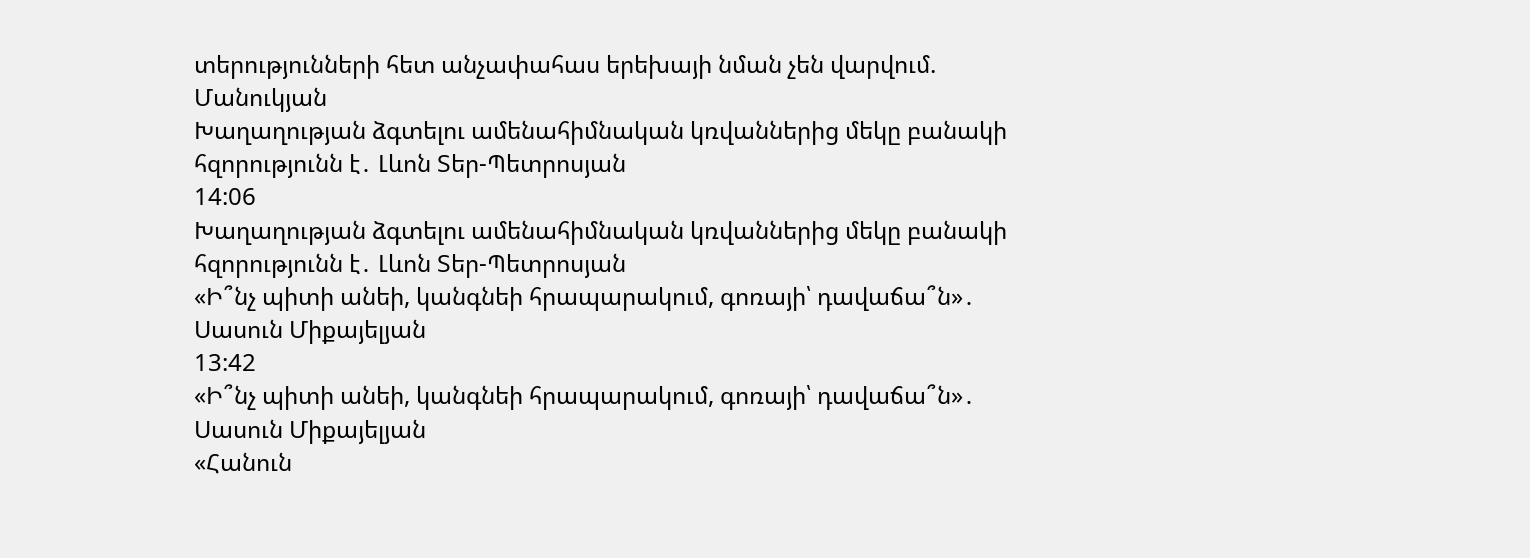տերությունների հետ անչափահաս երեխայի նման չեն վարվում. Մանուկյան
Խաղաղության ձգտելու ամենահիմնական կռվաններից մեկը բանակի հզորությունն է․ Լևոն Տեր-Պետրոսյան
14:06
Խաղաղության ձգտելու ամենահիմնական կռվաններից մեկը բանակի հզորությունն է․ Լևոն Տեր-Պետրոսյան
«Ի՞նչ պիտի անեի, կանգնեի հրապարակում, գոռայի՝ դավաճա՞ն»․ Սասուն Միքայելյան
13:42
«Ի՞նչ պիտի անեի, կանգնեի հրապարակում, գոռայի՝ դավաճա՞ն»․ Սասուն Միքայելյան
«Հանուն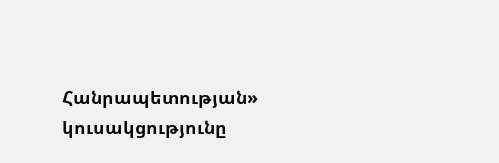Հանրապետության» կուսակցությունը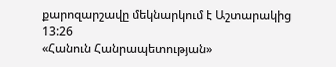քարոզարշավը մեկնարկում է Աշտարակից
13:26
«Հանուն Հանրապետության»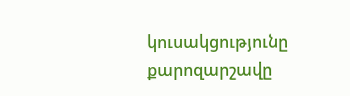կուսակցությունը քարոզարշավը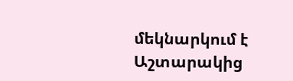մեկնարկում է Աշտարակից